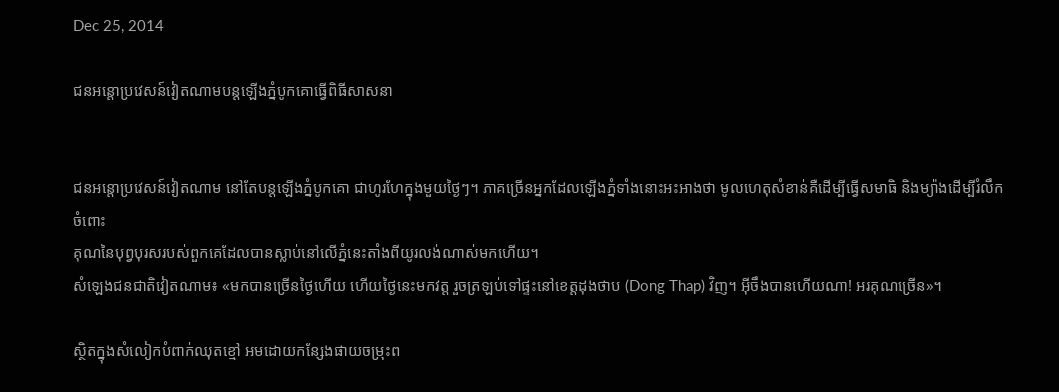Dec 25, 2014

ជនអន្តោប្រវេសន៍វៀតណាមបន្តឡើងភ្នំបូកគោធ្វើពិធីសាសនា


ជនអន្តោប្រវេសន៍វៀតណាម នៅតែបន្តឡើងភ្នំបូកគោ ជាហូរហែក្នុងមួយថ្ងៃៗ។ ភាគច្រើនអ្នកដែលឡើងភ្នំទាំងនោះអះអាងថា មូលហេតុសំខាន់គឺដើម្បីធ្វើសមាធិ និងម្យ៉ាងដើម្បីរំលឹកចំពោះ
គុណនៃបុព្វបុរសរបស់ពួកគេដែលបានស្លាប់នៅលើភ្នំនេះតាំងពីយូរលង់ណាស់មកហើយ។
សំឡេងជនជាតិវៀតណាម៖ «មកបានច្រើនថ្ងៃហើយ ហើយថ្ងៃនេះមកវត្ត រួចត្រឡប់ទៅផ្ទះនៅខេត្តដុងថាប (Dong Thap) វិញ។ អ៊ីចឹងបានហើយណា! អរគុណច្រើន»។

ស្ថិតក្នុងសំលៀកបំពាក់ឈុតខ្មៅ អមដោយកន្សែងផាយចម្រុះព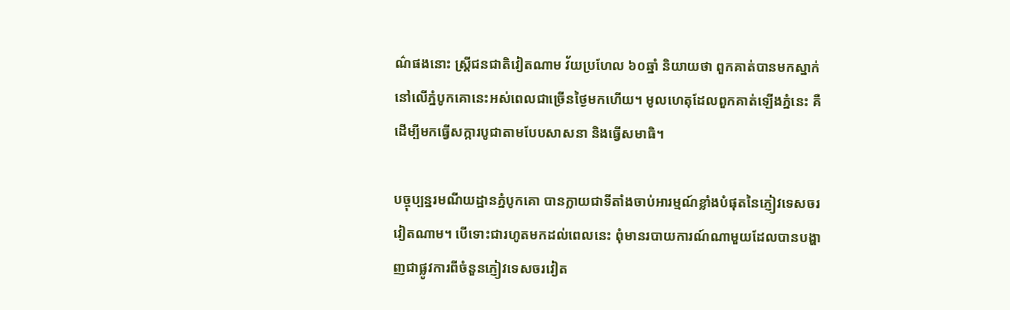ណ៌ផងនោះ ស្ត្រីជនជាតិវៀតណាម វ័យប្រហែល ៦០ឆ្នាំ និយាយថា ពួកគាត់បានមកស្នាក់នៅលើភ្នំបូកគោនេះអស់ពេលជាច្រើនថ្ងៃមកហើយ។ មូលហេតុដែលពួកគាត់ឡើងភ្នំនេះ គឺដើម្បីមកធ្វើសក្ការបូជាតាមបែបសាសនា និងធ្វើសមាធិ។

បច្ចុប្បន្នរមណីយដ្ឋានភ្នំបូកគោ បានក្លាយជាទីតាំងចាប់អារម្មណ៍ខ្លាំងបំផុតនៃភ្ញៀវទេសចរវៀតណាម។ បើទោះជារហូតមកដល់ពេលនេះ ពុំមានរបាយការណ៍ណាមួយដែលបានបង្ហាញជាផ្លូវការពីចំនួនភ្ញៀវទេសចរវៀត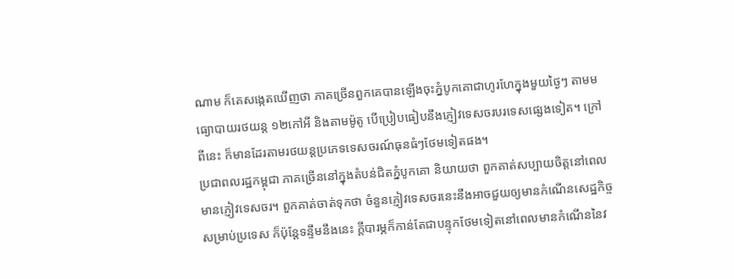ណាម ក៏គេសង្កេតឃើញថា ភាគច្រើនពួកគេបានឡើងចុះភ្នំបូកគោជាហូរហែក្នុងមួយថ្ងៃៗ តាមមធ្យោបាយរថយន្ត ១២កៅអី និងតាមម៉ូតូ បើប្រៀបធៀបនឹងភ្ញៀវទេសចរបរទេសផ្សេងទៀត។ ក្រៅពីនេះ ក៏មានដែរតាមរថយន្តប្រភេទទេសចរណ៍ធុនធំៗថែមទៀតផង។
ប្រជាពលរដ្ឋកម្ពុជា ភាគច្រើននៅក្នុងតំបន់ជិតភ្នំបូកគោ និយាយថា ពួកគាត់សប្បាយចិត្តនៅពេលមានភ្ញៀវទេសចរ។ ពួកគាត់ចាត់ទុកថា ចំនួនភ្ញៀវទេសចរនេះនឹងអាចជួយឲ្យមានកំណើនសេដ្ឋកិច្ចសម្រាប់ប្រទេស ក៏ប៉ុន្តែទន្ទឹមនឹងនេះ ក្តីបារម្ភក៏កាន់តែជាបន្ទុកថែមទៀតនៅពេលមានកំណើននៃវ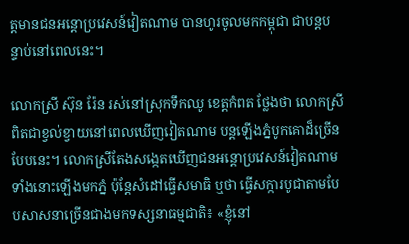ត្តមានជនអន្តោប្រវេសន៍វៀតណាម បានហូរចូលមកកម្ពុជា ជាបន្តបន្ទាប់នៅពេលនេះ។

លោកស្រី ស៊ុន រ៉ែន រស់នៅស្រុកទឹកឈូ ខេត្តកំពត ថ្លែងថា លោកស្រីពិតជាខ្វល់ខ្វាយនៅពេលឃើញវៀតណាម បន្តឡើងភ្នំបូកគោដ៏ច្រើនបែបនេះ។ លោកស្រីតែងសង្កេតឃើញជនអន្តោប្រវេសន៍វៀតណាម ទាំងនោះឡើងមកភ្នំ ប៉ុន្តែសំដៅធ្វើសមាធិ ឬថា ធ្វើសក្ការបូជាតាមបែបសាសនាច្រើនជាងមកទស្សនាធម្មជាតិ៖ «ខ្ញុំនៅ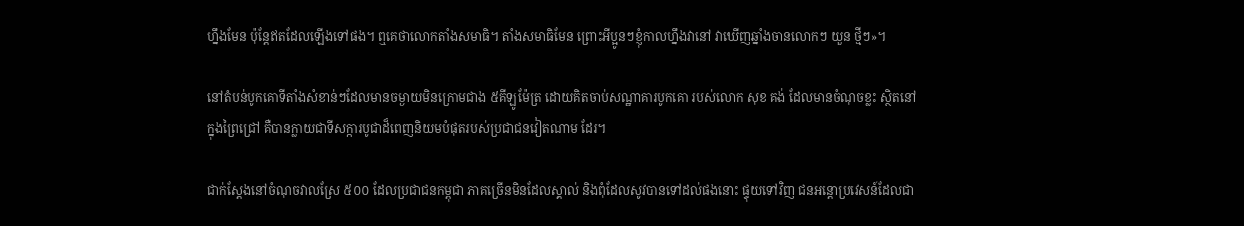ហ្នឹងមែន ប៉ុន្តែឥតដែលឡើងទៅផង។ ឮគេថាលោកតាំងសមាធិ។ តាំងសមាធិមែន ព្រោះអីប្អូនៗខ្ញុំកាលហ្នឹងវានៅ វាឃើញឆ្នាំងចានលោកៗ យួន ថ្មីៗ»។

នៅតំបន់បូកគោទីតាំងសំខាន់ៗដែលមានចម្ងាយមិនក្រោមជាង ៥គីឡូម៉ែត្រ ដោយគិតចាប់សណ្ឋាគារបូកគោ របស់លោក សុខ គង់ ដែលមានចំណុចខ្លះ ស្ថិតនៅក្នុងព្រៃជ្រៅ គឺបានក្លាយជាទីសក្ការបូជាដ៏ពេញនិយមបំផុតរបស់ប្រជាជនវៀតណាម ដែរ។

ជាក់ស្ដែងនៅចំណុចវាលស្រែ ៥០០ ដែលប្រជាជនកម្ពុជា ភាគច្រើនមិនដែលស្គាល់ និងពុំដែលសូវបានទៅដល់ផងនោះ ផ្ទុយទៅវិញ ជនអន្តោប្រវេសន៍ដែលជា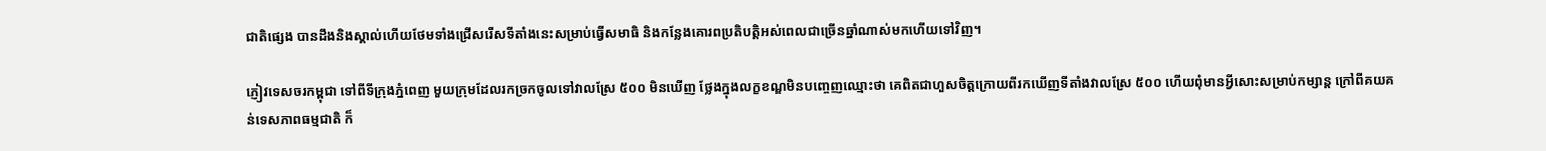ជាតិផ្សេង បានដឹងនិងស្គាល់ហើយថែមទាំងជ្រើសរើសទីតាំងនេះសម្រាប់ធ្វើសមាធិ និងកន្លែងគោរពប្រតិបត្តិអស់ពេលជាច្រើនឆ្នាំណាស់មកហើយទៅវិញ។

ភ្ញៀវទេសចរកម្ពុជា ទៅពីទីក្រុងភ្នំពេញ មួយក្រុមដែលរកច្រកចូលទៅវាលស្រែ ៥០០ មិនឃើញ ថ្លែងក្នុងលក្ខខណ្ឌមិនបញ្ចេញឈ្មោះថា គេពិតជាហួសចិត្តក្រោយពីរកឃើញទីតាំងវាលស្រែ ៥០០ ហើយពុំមានអ្វីសោះសម្រាប់កម្សាន្ត ក្រៅពីគយគន់ទេសភាពធម្មជាតិ ក៏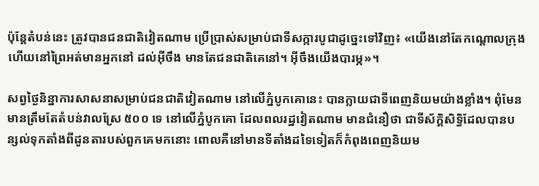ប៉ុន្តែតំបន់នេះ ត្រូវបានជនជាតិវៀតណាម ប្រើប្រាស់សម្រាប់ជាទីសក្ការបូជាដូច្នេះទៅវិញ៖ «យើងនៅតែកណ្ដោលក្រុង ហើយនៅព្រៃអត់មានអ្នកនៅ ដល់អ៊ីចឹង មានតែជនជាតិគេនៅ។ អ៊ីចឹងយើងបារម្ភ»។

សព្វថ្ងៃនិន្នាការសាសនាសម្រាប់ជនជាតិវៀតណាម នៅលើភ្នំបូកគោនេះ បានក្លាយជាទីពេញនិយមយ៉ាងខ្លាំង។ ពុំមែនមានត្រឹមតែតំបន់វាលស្រែ ៥០០ ទេ នៅលើភ្នំបូកគោ ដែលពលរដ្ឋវៀតណាម មានជំនឿថា ជាទីស័ក្ដិសិទ្ធិដែលបានបន្សល់ទុកតាំងពីដូនតារបស់ពួកគេមកនោះ ពោលគឺនៅមានទីតាំងដទៃទៀតក៏កំពុងពេញនិយម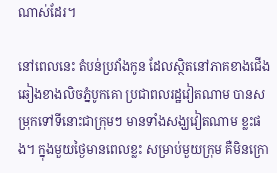ណាស់ដែរ។

នៅពេលនេះ តំបន់ប្រវាំងកូន ដែលស្ថិតនៅភាគខាងជើងឆៀងខាងលិចភ្នំបូកគោ ប្រជាពលរដ្ឋវៀតណាម បានសម្រុកទៅទីនោះជាក្រុមៗ មានទាំងសង្ឃវៀតណាម ខ្លះផង។ ក្នុងមួយថ្ងៃមានពេលខ្លះ សម្រាប់មួយក្រុម គឺមិនក្រោ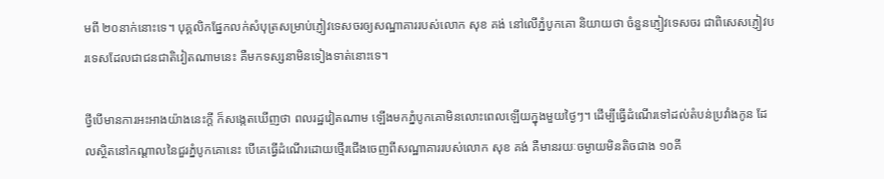មពី ២០នាក់នោះទេ។ បុគ្គលិកផ្នែកលក់សំបុត្រសម្រាប់ភ្ញៀវទេសចរឲ្យសណ្ឋាគាររបស់លោក សុខ គង់ នៅលើភ្នំបូកគោ និយាយថា ចំនួនភ្ញៀវទេសចរ ជាពិសេសភ្ញៀវបរទេសដែលជាជនជាតិវៀតណាមនេះ គឺមកទស្សនាមិនទៀងទាត់នោះទេ។

ថ្វីបើមានការអះអាងយ៉ាងនេះក្ដី ក៏សង្កេតឃើញថា ពលរដ្ឋវៀតណាម ឡើងមកភ្នំបូកគោមិនលោះពេលឡើយក្នុងមួយថ្ងៃៗ។ ដើម្បីធ្វើដំណើរទៅដល់តំបន់ប្រវាំងកូន ដែលស្ថិតនៅកណ្ដាលនៃជួរភ្នំបូកគោនេះ បើគេធ្វើដំណើរដោយថ្មើរជើងចេញពីសណ្ឋាគាររបស់លោក សុខ គង់ គឺមានរយៈចម្ងាយមិនតិចជាង ១០គី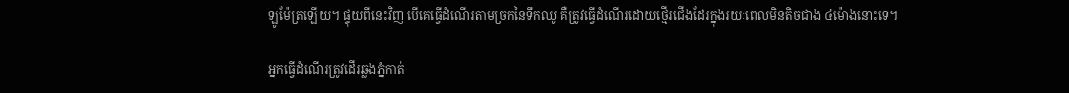ឡូម៉ែត្រឡើយ។ ផ្ទុយពីនេះវិញ បើគេធ្វើដំណើរតាមច្រកនៃទឹកឈូ គឺត្រូវធ្វើដំណើរដោយថ្មើរជើងដែរក្នុងរយៈពេលមិនតិចជាង ៤ម៉ោងនោះទេ។

អ្នកធ្វើដំណើរត្រូវដើរឆ្លងភ្នំកាត់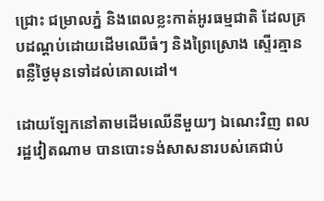ជ្រោះ ជម្រាលភ្នំ និងពេលខ្លះកាត់អូរធម្មជាតិ ដែលគ្របដណ្ដប់ដោយដើមឈើធំៗ និងព្រៃស្រោង ស្ទើរគ្មានពន្លឺថ្ងៃមុនទៅដល់គោលដៅ។

ដោយឡែកនៅតាមដើមឈើនីមួយៗ ឯណេះវិញ ពលរដ្ឋវៀតណាម បានបោះទង់សាសនារបស់គេជាប់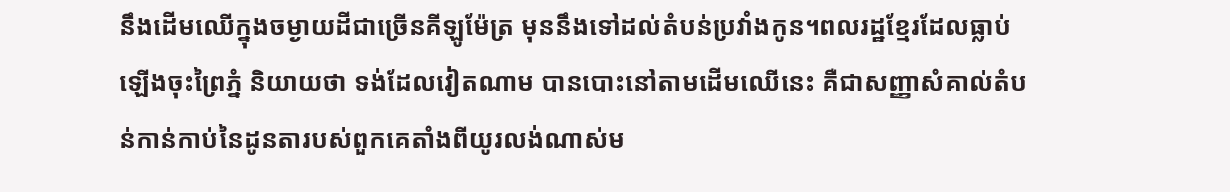នឹងដើមឈើក្នុងចម្ងាយដីជាច្រើនគីឡូម៉ែត្រ មុននឹងទៅដល់តំបន់ប្រវាំងកូន។ពលរដ្ឋខ្មែរដែលធ្លាប់ឡើងចុះព្រៃភ្នំ និយាយថា ទង់ដែលវៀតណាម បានបោះនៅតាមដើមឈើនេះ គឺជាសញ្ញាសំគាល់តំបន់កាន់កាប់នៃដូនតារបស់ពួកគេតាំងពីយូរលង់ណាស់ម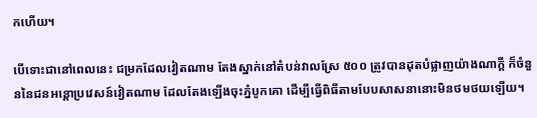កហើយ។

បើទោះជានៅពេលនេះ ជម្រកដែលវៀតណាម តែងស្នាក់នៅតំបន់វាលស្រែ ៥០០ ត្រូវបានដុតបំផ្លាញយ៉ាងណាក្តី ក៏ចំនួននៃជនអន្តោប្រវេសន៍វៀតណាម ដែលតែងឡើងចុះភ្នំបូកគោ ដើម្បីធ្វើពិធីតាមបែបសាសនានោះមិនថមថយឡើយ។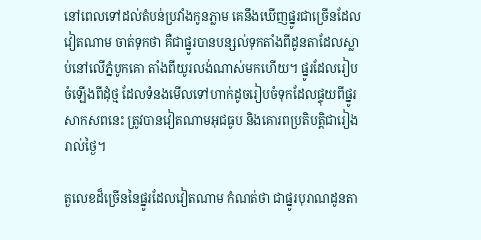នៅពេលទៅដល់តំបន់ប្រវាំងកូនភ្លាម គេនឹងឃើញផ្នូរជាច្រើនដែលវៀតណាម ចាត់ទុកថា គឺជាផ្នូរបានបន្សល់ទុកតាំងពីដូនតាដែលស្លាប់នៅលើភ្នំបូកគោ តាំងពីយូរលង់ណាស់មកហើយ។ ផ្នូរដែលរៀបចំឡើងពីដុំថ្ម ដែលទំនងមើលទៅហាក់ដូចរៀបចំទុកដែលផ្ទុយពីផ្នូរសាកសពនេះ ត្រូវបានវៀតណាមអុជធូប និងគោរពប្រតិបត្តិជារៀងរាល់ថ្ងៃ។

តួលេខដ៏ច្រើននៃផ្នូរដែលវៀតណាម កំណត់ថា ជាផ្នូរបុរាណដូនតា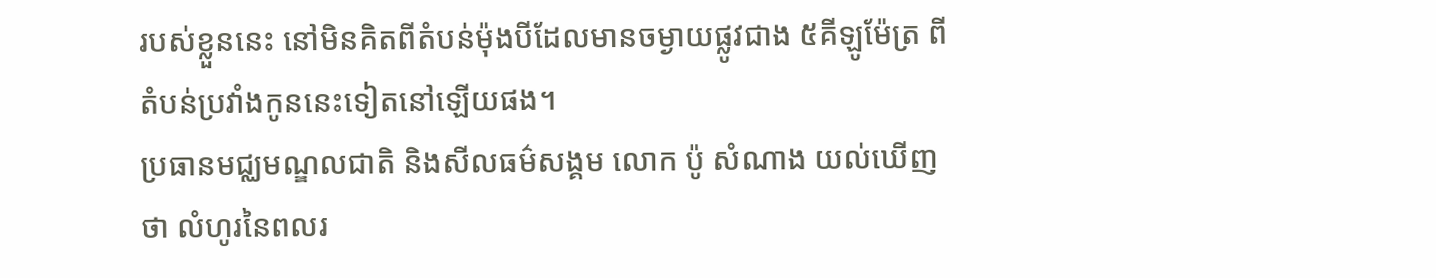របស់ខ្លួននេះ នៅមិនគិតពីតំបន់ម៉ុងបីដែលមានចម្ងាយផ្លូវជាង ៥គីឡូម៉ែត្រ ពីតំបន់ប្រវាំងកូននេះទៀតនៅឡើយផង។
ប្រធានមជ្ឈមណ្ឌលជាតិ និងសីលធម៌សង្គម លោក ប៉ូ សំណាង យល់ឃើញថា លំហូរនៃពលរ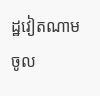ដ្ឋវៀតណាម ចូល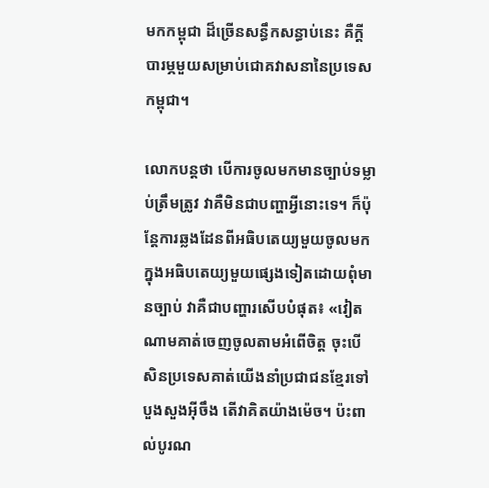មកកម្ពុជា ដ៏ច្រើនសន្ធឹកសន្ធាប់នេះ គឺក្តីបារម្ភមួយសម្រាប់ជោគវាសនានៃប្រទេសកម្ពុជា។

លោកបន្តថា បើការចូលមកមានច្បាប់ទម្លាប់ត្រឹមត្រូវ វាគឺមិនជាបញ្ហាអ្វីនោះទេ។ ក៏ប៉ុន្តែការឆ្លងដែនពីអធិបតេយ្យមួយចូលមកក្នុងអធិបតេយ្យមួយផ្សេងទៀតដោយពុំមានច្បាប់ វាគឺជាបញ្ហារសើបបំផុត៖ «វៀតណាមគាត់ចេញចូលតាមអំពើចិត្ត ចុះបើសិនប្រទេសគាត់យើងនាំប្រជាជនខ្មែរទៅបួងសួងអ៊ីចឹង តើវាគិតយ៉ាងម៉េច។ ប៉ះពាល់បូរណ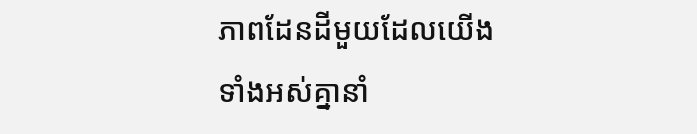ភាពដែនដីមួយដែលយើងទាំងអស់គ្នានាំ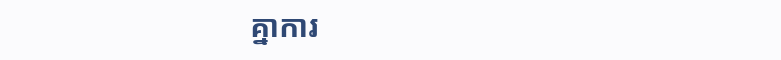គ្នាការ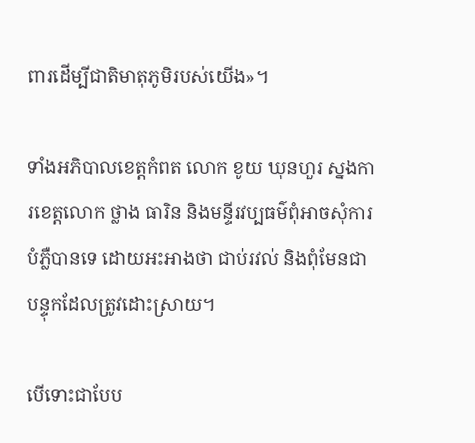ពារដើម្បីជាតិមាតុភូមិរបស់យើង»។

ទាំងអភិបាលខេត្តកំពត លោក ខូយ ឃុនហួរ ស្នងការខេត្តលោក ថ្លាង ធារិន និងមន្ទីរវប្បធម៌ពុំអាចសុំការបំភ្លឺបានទេ ដោយអះអាងថា ជាប់រវល់ និងពុំមែនជាបន្ទុកដែលត្រូវដោះស្រាយ។

បើទោះជាបែប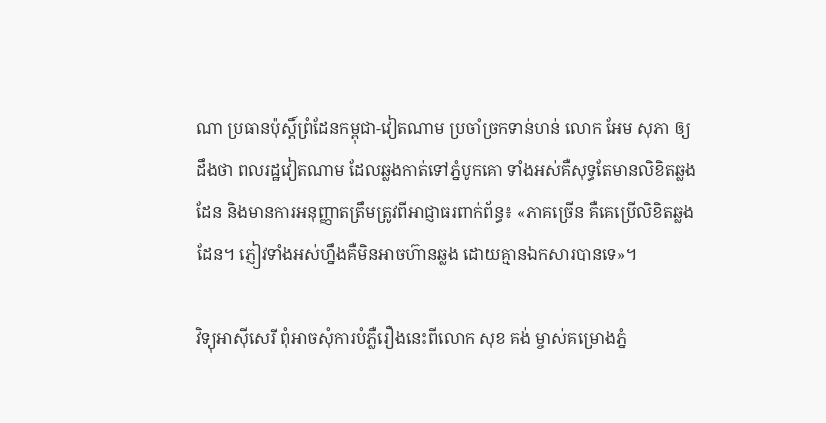ណា ប្រធានប៉ុស្តិ៍ព្រំដែនកម្ពុជា-វៀតណាម ប្រចាំច្រកទាន់ហន់ លោក អែម សុភា ឲ្យដឹងថា ពលរដ្ឋវៀតណាម ដែលឆ្លងកាត់ទៅភ្នំបូកគោ ទាំងអស់គឺសុទ្ធតែមានលិខិតឆ្លងដែន និងមានការអនុញ្ញាតត្រឹមត្រូវពីអាជ្ញាធរពាក់ព័ន្ធ៖ «ភាគច្រើន គឺគេប្រើលិខិតឆ្លងដែន។ ភ្ញៀវទាំងអស់ហ្នឹងគឺមិនអាចហ៊ានឆ្លង ដោយគ្មានឯកសារបានទេ»។

វិទ្យុអាស៊ីសេរី ពុំអាចសុំការបំភ្លឺរឿងនេះពីលោក សុខ គង់ ម្ចាស់គម្រោងភ្នំ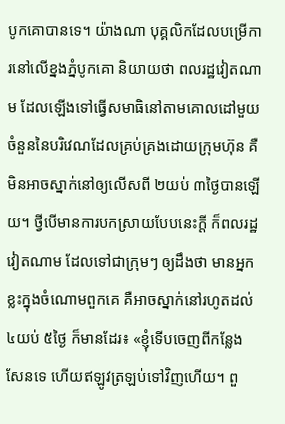បូកគោបានទេ។ យ៉ាងណា បុគ្គលិកដែលបម្រើការនៅលើខ្នងភ្នំបូកគោ និយាយថា ពលរដ្ឋវៀតណាម ដែលឡើងទៅធ្វើសមាធិនៅតាមគោលដៅមួយចំនួននៃបរិវេណដែលគ្រប់គ្រងដោយក្រុមហ៊ុន គឺមិនអាចស្នាក់នៅឲ្យលើសពី ២យប់ ៣ថ្ងៃបានឡើយ។ ថ្វីបើមានការបកស្រាយបែបនេះក្ដី ក៏ពលរដ្ឋវៀតណាម ដែលទៅជាក្រុមៗ ឲ្យដឹងថា មានអ្នកខ្លះក្នុងចំណោមពួកគេ គឺអាចស្នាក់នៅរហូតដល់ ៤យប់ ៥ថ្ងៃ ក៏មានដែរ៖ «ខ្ញុំទើបចេញពីកន្លែងសែនទេ ហើយឥឡូវត្រឡប់ទៅវិញហើយ។ ពួ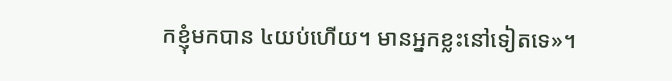កខ្ញុំមកបាន ៤យប់ហើយ។ មានអ្នកខ្លះនៅទៀតទេ»។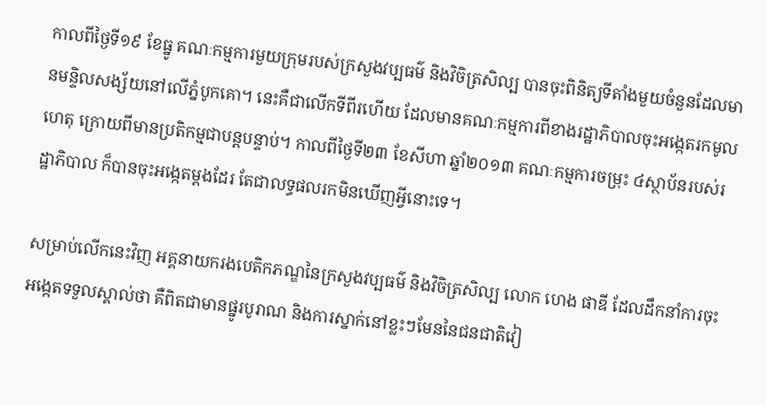កាលពីថ្ងៃទី១៩ ខែធ្នូ គណៈកម្មការមួយក្រុមរបស់ក្រសួងវប្បធម៌ និងវិចិត្រសិល្ប បានចុះពិនិត្យទីតាំងមួយចំនួនដែលមានមន្ទិលសង្ស័យនៅលើភ្នំបូកគោ។ នេះគឺជាលើកទីពីរហើយ ដែលមានគណៈកម្មការពីខាងរដ្ឋាភិបាលចុះអង្កេតរកមូលហេតុ ក្រោយពីមានប្រតិកម្មជាបន្តបន្ទាប់។ កាលពីថ្ងៃទី២៣ ខែសីហា ឆ្នាំ២០១៣ គណៈកម្មការចម្រុះ ៤ស្ថាប័នរបស់រដ្ឋាភិបាល ក៏បានចុះអង្កេតម្ដងដែរ តែជាលទ្ធផលរកមិនឃើញអ្វីនោះទេ។

សម្រាប់លើកនេះវិញ អគ្គនាយករងបេតិកភណ្ឌនៃក្រសួងវប្បធម៌ និងវិចិត្រសិល្ប លោក ហេង ផាឌី ដែលដឹកនាំការចុះអង្កេតទទួលស្គាល់ថា គឺពិតជាមានផ្នូរបូរាណ និងការស្នាក់នៅខ្លះៗមែននៃជនជាតិវៀ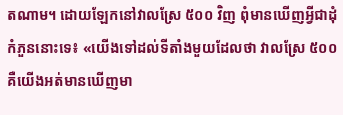តណាម។ ដោយឡែកនៅវាលស្រែ ៥០០ វិញ ពុំមានឃើញអ្វីជាដុំកំភួននោះទេ៖ «យើងទៅដល់ទីតាំងមួយដែលថា វាលស្រែ ៥០០ គឺយើងអត់មានឃើញមា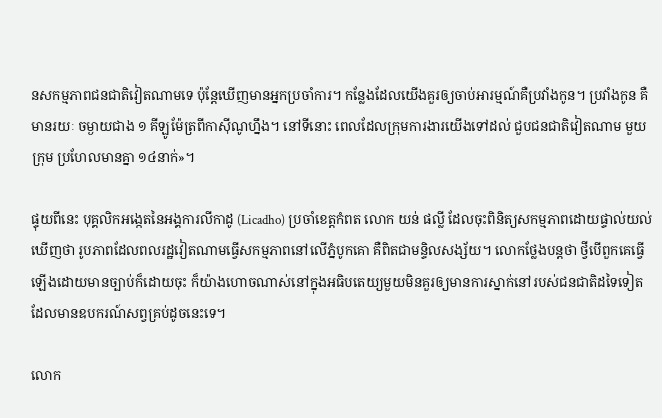នសកម្មភាពជនជាតិវៀតណាមទេ ប៉ុន្តែឃើញមានអ្នកប្រចាំការ។ កន្លែងដែលយើងគួរឲ្យចាប់អារម្មណ៍គឺប្រវាំងកូន។ ប្រវាំងកូន គឺមានរយៈ ចម្ងាយជាង ១ គីឡូម៉ែត្រពីកាស៊ីណូហ្នឹង។ នៅទីនោះ ពេលដែលក្រុមការងារយើងទៅដល់ ជួបជនជាតិវៀតណាម មួយក្រុម ប្រហែលមានគ្នា ១៤នាក់»។

ផ្ទុយពីនេះ បុគ្គលិកអង្កេតនៃអង្គការលីកាដូ (Licadho) ប្រចាំខេត្តកំពត លោក យន់ ផល្លី ដែលចុះពិនិត្យសកម្មភាពដោយផ្ទាល់យល់ឃើញថា រូបភាពដែលពលរដ្ឋវៀតណាមធ្វើសកម្មភាពនៅលើភ្នំបូកគោ គឺពិតជាមន្ទិលសង្ស័យ។ លោកថ្លែងបន្តថា ថ្វីបើពួកគេធ្វើឡើងដោយមានច្បាប់ក៏ដោយចុះ ក៏យ៉ាងហោចណាស់នៅក្នុងអធិបតេយ្យមួយមិនគួរឲ្យមានការស្នាក់នៅរបស់ជនជាតិដទៃទៀត ដែលមានឧបករណ៍សព្វគ្រប់ដូចនេះទេ។

លោក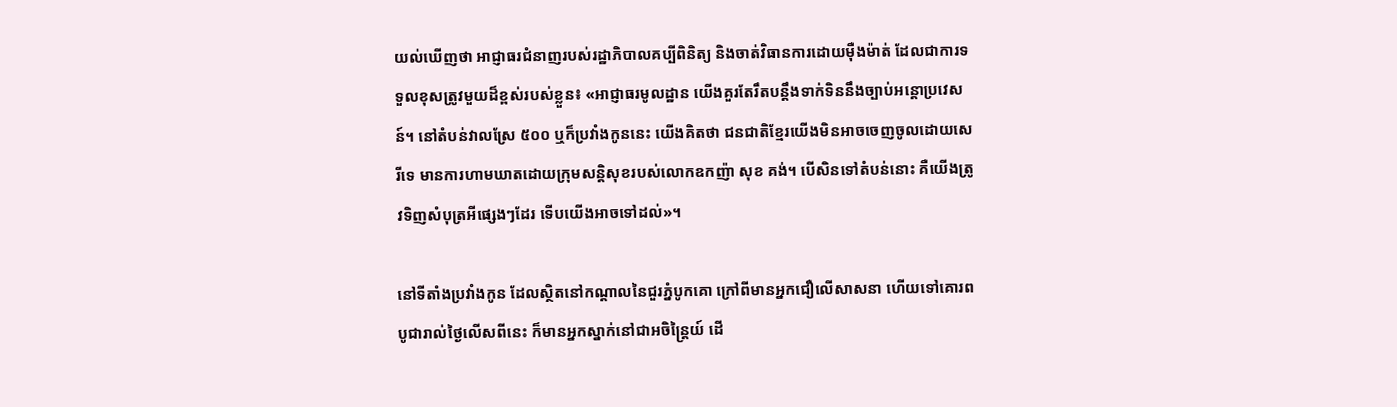យល់ឃើញថា អាជ្ញាធរជំនាញរបស់រដ្ឋាភិបាលគប្បីពិនិត្យ និងចាត់វិធានការដោយម៉ឺងម៉ាត់ ដែលជាការទទួលខុសត្រូវមួយដ៏ខ្ពស់របស់ខ្លួន៖ «អាជ្ញាធរមូលដ្ឋាន យើងគួរតែរឹតបន្តឹងទាក់ទិននឹងច្បាប់អន្តោប្រវេសន៍។ នៅតំបន់វាលស្រែ ៥០០ ឬក៏ប្រវាំងកូននេះ យើងគិតថា ជនជាតិខ្មែរយើងមិនអាចចេញចូលដោយសេរីទេ មានការហាមឃាតដោយក្រុមសន្តិសុខរបស់លោកឧកញ៉ា សុខ គង់។ បើសិនទៅតំបន់នោះ គឺយើងត្រូវទិញសំបុត្រអីផ្សេងៗដែរ ទើបយើងអាចទៅដល់»។

នៅទីតាំងប្រវាំងកូន ដែលស្ថិតនៅកណ្ដាលនៃជួរភ្នំបូកគោ ក្រៅពីមានអ្នកជឿលើសាសនា ហើយទៅគោរពបូជារាល់ថ្ងៃលើសពីនេះ ក៏មានអ្នកស្នាក់នៅជាអចិន្ត្រៃយ៍ ដើ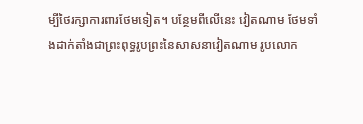ម្បីថៃរក្សាការពារថែមទៀត។ បន្ថែមពីលើនេះ វៀតណាម ថែមទាំងដាក់តាំងជាព្រះពុទ្ធរូបព្រះនៃសាសនាវៀតណាម រូបលោក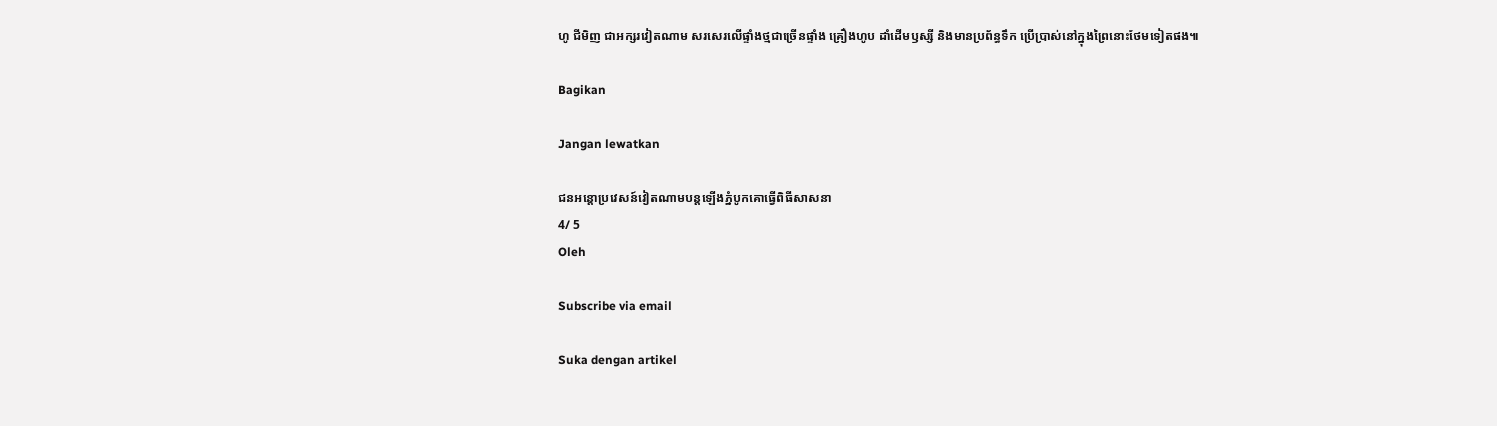ហូ ជីមិញ ជាអក្សរវៀតណាម សរសេរលើផ្ទាំងថ្មជាច្រើនផ្ទាំង គ្រឿងហូប ដាំដើមឫស្សី និងមានប្រព័ន្ធទឹក ប្រើប្រាស់នៅក្នុងព្រៃនោះថែមទៀតផង៕

Bagikan

Jangan lewatkan

ជនអន្តោប្រវេសន៍វៀតណាមបន្តឡើងភ្នំបូកគោធ្វើពិធីសាសនា
4/ 5
Oleh

Subscribe via email

Suka dengan artikel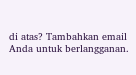di atas? Tambahkan email Anda untuk berlangganan.